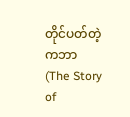တိုင်ပတ်တဲ့ ကဘာ (The Story of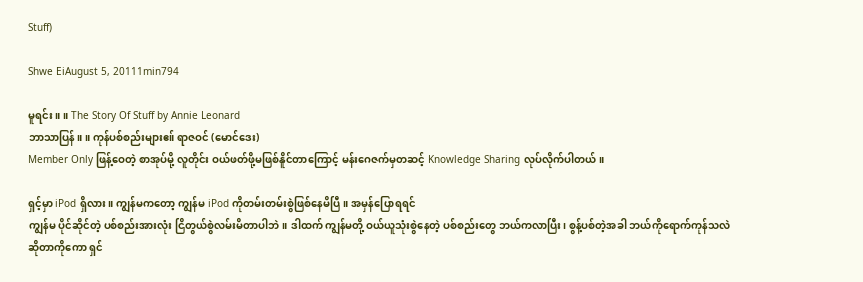Stuff)

Shwe EiAugust 5, 20111min794

မူရင်း ။ ။ The Story Of Stuff by Annie Leonard
ဘာသာပြန်။ ။ ကုန်ပစ်စည်းများဧ။် ရာဇဝင် (မောင်ဒေး)
Member Only ဖြန့်ဝေတဲ့ စာအုပ်မို့ လူတိုင်း ဝယ်ဖတ်ဖို့မဖြစ်နိူင်တာကြောင့် မန်းဂေဇက်မှတဆင့် Knowledge Sharing လုပ်လိုက်ပါတယ်။

ရှင့်မှာ iPod ရှိလား။ ကျွန်မကတော့ ကျွန်မ iPod ကိုတမ်းတမ်းစွဲဖြစ်နေမိပြီ။ အမှန်ပြောရရင်
ကျွန်မ ပိုင်ဆိုင်တဲ့ ပစ်စည်းအားလုံး ငြိတွယ်စွဲလမ်းမိတာပါဘဲ။ ဒါထက် ကျွန်မတို့ ဝယ်ယူသုံးစွဲနေတဲ့ ပစ်စည်းတွေ ဘယ်ကလာပြီး၊ စွန့်ပစ်တဲ့အခါ ဘယ်ကိုရောက်ကုန်သလဲ ဆိုတာကိုကော ရှင်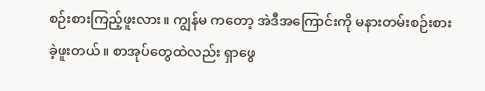စဉ်းစားကြည့်ဖူးလား။ ကျွန်မ ကတော့ အဲဒီအကြောင်းကို မနားတမ်းစဉ်းစားခဲ့ဖူးတယ်။ စာအုပ်တွေထဲလည်း ရှာဖွေ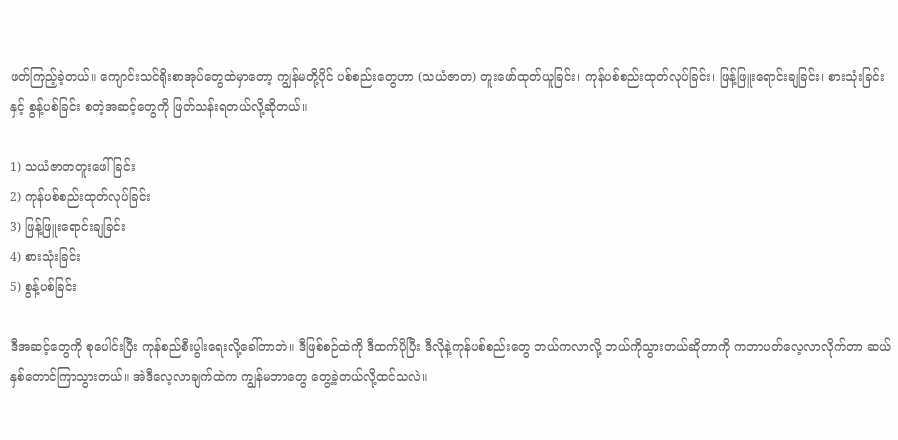ဖတ်ကြည့်ခဲ့တယ်။ ကျောင်းသင်ရိုးစာအုပ်တွေထဲမှာတော့ ကျွန်မတို့ပိုင် ပစ်စည်းတွေဟာ (သယံဇာတ) တူးဖော်ထုတ်ယူခြင်း၊ ကုန်ပစ်စည်းထုတ်လုပ်ခြင်း၊ ဖြန့်ဖြူးရောင်းချခြင်း၊ စားသုံးခြင်းနှင့် စွန့်ပစ်ခြင်း စတဲ့အဆင့်တွေကို ဖြတ်သန်းရတယ်လို့ဆိုတယ်။

1) သယံဇာတတူးဖေါ်ခြင်း
2) ကုန်ပစ်စည်းထုတ်လုပ်ခြင်း
3) ဖြန့်ဖြူးရောင်းချခြင်း
4) စားသုံးခြင်း
5) စွန့်ပစ်ခြင်း

ဒီအဆင့်တွေကို စုပေါင်းပြီး ကုန်စည်စီးပွါးရေးလို့ခေါ်တာဘဲ။ ဒီဖြစ်စဉ်ထဲကို ဒီထက်ပိုပြီး ဒီလိုနဲ့ကုန်ပစ်စည်းတွေ ဘယ်ကလာလို့ ဘယ်ကိုသွားတယ်ဆိုတာကို ကဘာပတ်လေ့လာလိုက်တာ ဆယ်နှစ်တောင်ကြာသွားတယ်။ အဲဒီလေ့လာချက်ထဲက ကျွန်မဘာတွေ တွေ့ခဲ့တယ်လို့ထင်သလဲ။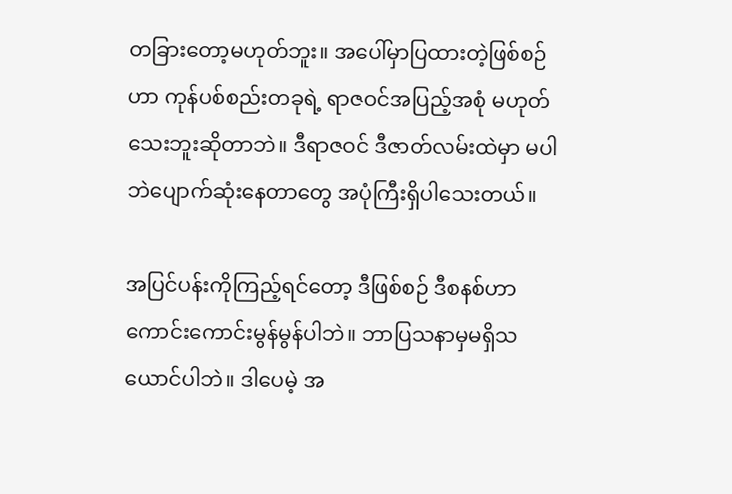တခြားတော့မဟုတ်ဘူး။ အပေါ်မှာပြထားတဲ့ဖြစ်စဉ်ဟာ ကုန်ပစ်စည်းတခုရဲ့ ရာဇဝင်အပြည့်အစုံ မဟုတ်သေးဘူးဆိုတာဘဲ။ ဒီရာဇဝင် ဒီဇာတ်လမ်းထဲမှာ မပါဘဲပျောက်ဆုံးနေတာတွေ အပုံကြီးရှိပါသေးတယ်။

အပြင်ပန်းကိုကြည့်ရင်တော့ ဒီဖြစ်စဉ် ဒီစနစ်ဟာ ကောင်းကောင်းမွန်မွန်ပါဘဲ။ ဘာပြသနာမှမရှိသယောင်ပါဘဲ။ ဒါပေမဲ့ အ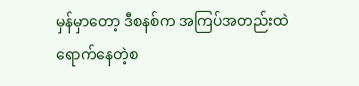မှန်မှာတော့ ဒီစနစ်က အကြပ်အတည်းထဲ ရောက်နေတဲ့စ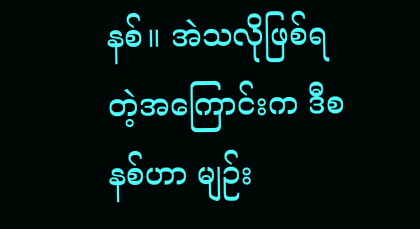နစ်။ အဲသလိုဖြစ်ရတဲ့အကြောင်းက ဒီစနစ်ဟာ မျဉ်း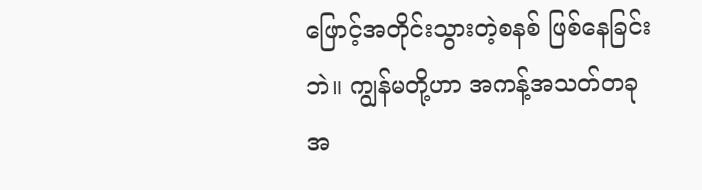ဖြောင့်အတိုင်းသွားတဲ့စနစ် ဖြစ်နေခြင်းဘဲ။ ကျွန်မတို့ဟာ အကန့်အသတ်တခု အ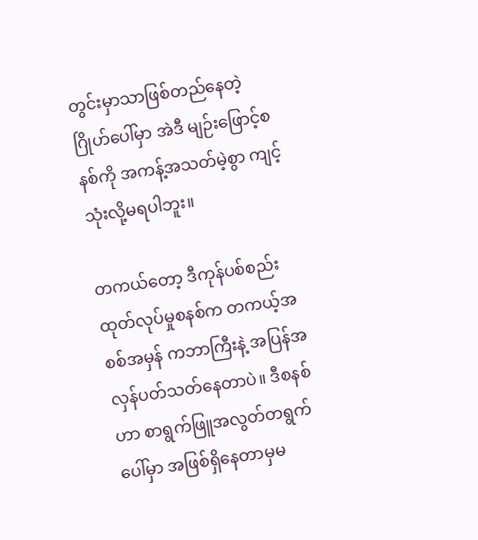တွင်းမှာသာဖြစ်တည်နေတဲ့ ဂြိုဟ်ပေါ်မှာ အဲဒီ မျဉ်းဖြောင့်စနစ်ကို အကန့်အသတ်မဲ့စွာ ကျင့်သုံးလို့မရပါဘူး။

တကယ်တော့ ဒီကုန်ပစ်စည်းထုတ်လုပ်မှုစနစ်က တကယ့်အစစ်အမှန် ကဘာကြီးနဲ့ အပြန်အလှန်ပတ်သတ်နေတာပဲ။ ဒီစနစ်ဟာ စာရွက်ဖြူအလွတ်တရွက်ပေါ်မှာ အဖြစ်ရှိနေတာမှမ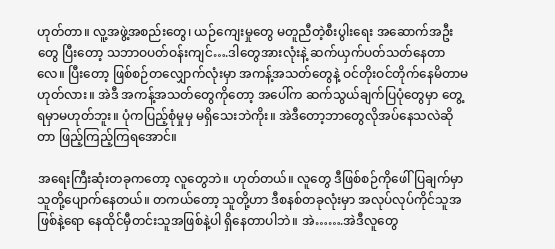ဟုတ်တာ။ လူ့အဖွဲ့အစည်းတွေ၊ ယဉ်ကျေးမှုတွေ မတူညီတဲ့စီးပွါးရေး အဆောက်အဦးတွေ ပြီးတော့ သဘာဝပတ်ဝန်းကျင်….ဒါတွေအားလုံးနဲ့ ဆက်ယှက်ပတ်သတ်နေတာလေ။ ပြီးတော့ ဖြစ်စဉ်တလျှောက်လုံးမှာ အကန့်အသတ်တွေနဲ့ ဝင်တိုးဝင်တိုက်နေမိတာမဟုတ်လား။ အဲဒီ အကန့်အသတ်တွေကိုတော့ အပေါ်က ဆက်သွယ်ချက်ပြပုံတွေမှာ တွေ့ရမှာမဟုတ်ဘူး။ ပုံကပြည့်စုံမှုမှ မရှိသေးဘဲကိုး။ အဲဒီတော့ဘာတွေလိုအပ်နေသလဲဆိုတာ ဖြည့်ကြည့်ကြရအောင်။

အရေးကြီးဆုံးတခုကတော့ လူတွေဘဲ။ ဟုတ်တယ်။ လူတွေ ဒီဖြစ်စဉ်ကိုဖေါ်ပြချက်မှာ သူတို့ပျောက်နေတယ်။ တကယ်တော့ သူတို့ဟာ ဒီစနစ်တခုလုံးမှာ အလုပ်လုပ်ကိုင်သူအဖြစ်နဲ့ရော နေထိုင်မှီတင်းသူအဖြစ်နဲ့ပါ ရှိနေတာပါဘဲ။ အဲ…….အဲဒီလူတွေ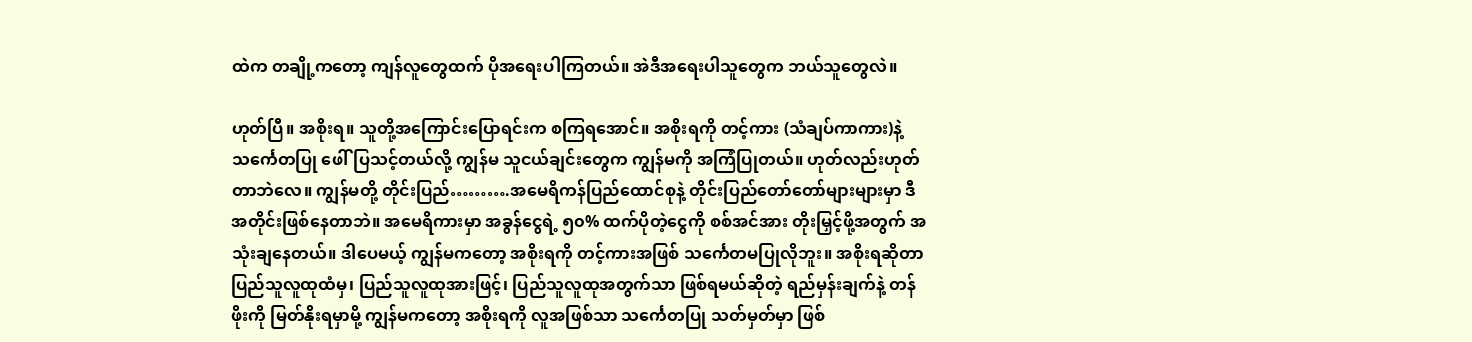ထဲက တချို့ကတော့ ကျန်လူတွေထက် ပိုအရေးပါကြတယ်။ အဲဒီအရေးပါသူတွေက ဘယ်သူတွေလဲ။

ဟုတ်ပြီ။ အစိုးရ။ သူတို့အကြောင်းပြောရင်းက စကြရအောင်။ အစိုးရကို တင့်ကား (သံချပ်ကာကား)နဲ့ သင်္ကေတပြု ဖေါ်ပြသင့်တယ်လို့ ကျွန်မ သူငယ်ချင်းတွေက ကျွန်မကို အကြံပြုတယ်။ ဟုတ်လည်းဟုတ်တာဘဲလေ။ ကျွန်မတို့ တိုင်းပြည်……….အမေရိကန်ပြည်ထောင်စုနဲ့ တိုင်းပြည်တော်တော်များများမှာ ဒီအတိုင်းဖြစ်နေတာဘဲ။ အမေရိကားမှာ အခွန်ငွေရဲ့ ၅၀% ထက်ပိုတဲ့ငွေကို စစ်အင်အား တိုးမြှင့်ဖို့အတွက် အသုံးချနေတယ်။ ဒါပေမယ့် ကျွန်မကတော့ အစိုးရကို တင့်ကားအဖြစ် သင်္ကေတမပြုလိုဘူး။ အစိုးရဆိုတာ ပြည်သူလူထုထံမှ၊ ပြည်သူလူထုအားဖြင့်၊ ပြည်သူလူထုအတွက်သာ ဖြစ်ရမယ်ဆိုတဲ့ ရည်မှန်းချက်နဲ့ တန်ဖိုးကို မြတ်နိုးရမှာမို့ ကျွန်မကတော့ အစိုးရကို လူအဖြစ်သာ သင်္ကေတပြု သတ်မှတ်မှာ ဖြစ်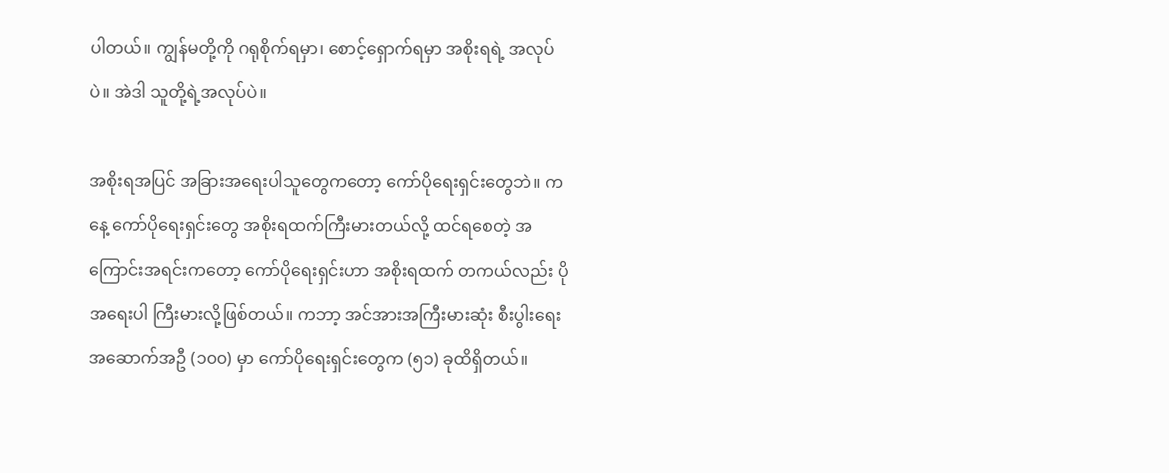ပါတယ်။ ကျွန်မတို့ကို ဂရုစိုက်ရမှာ၊ စောင့်ရှောက်ရမှာ အစိုးရရဲ့ အလုပ်ပဲ။ အဲဒါ သူတို့ရဲ့အလုပ်ပဲ။

အစိုးရအပြင် အခြားအရေးပါသူတွေကတော့ ကော်ပိုရေးရှင်းတွေဘဲ။ ကနေ့ ကော်ပိုရေးရှင်းတွေ အစိုးရထက်ကြီးမားတယ်လို့ ထင်ရစေတဲ့ အကြောင်းအရင်းကတော့ ကော်ပိုရေးရှင်းဟာ အစိုးရထက် တကယ်လည်း ပိုအရေးပါ ကြီးမားလို့ဖြစ်တယ်။ ကဘာ့ အင်အားအကြီးမားဆုံး စီးပွါးရေးအဆောက်အဦ (၁၀၀) မှာ ကော်ပိုရေးရှင်းတွေက (၅၁) ခုထိရှိတယ်။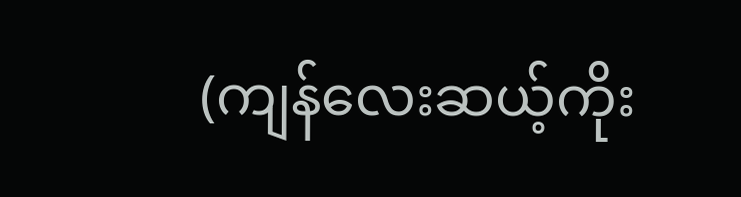(ကျန်လေးဆယ့်ကိုး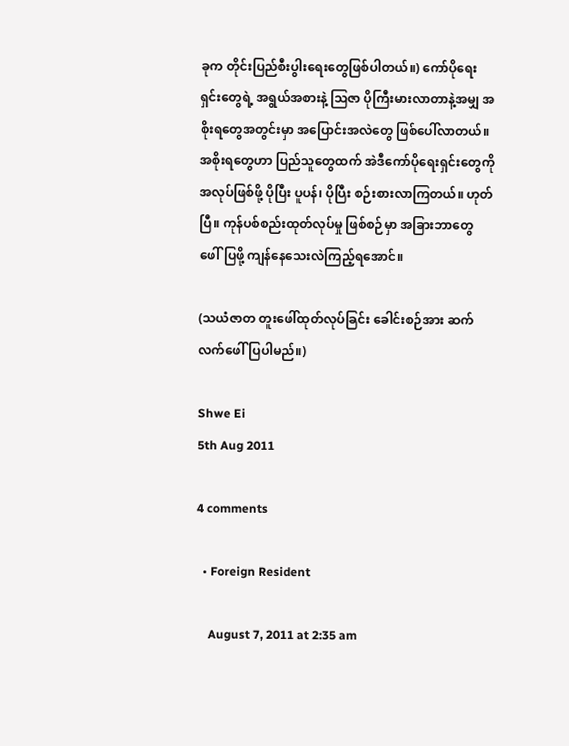ခုက တိုင်းပြည်စီးပွါးရေးတွေဖြစ်ပါတယ်။) ကော်ပိုရေးရှင်းတွေရဲ့ အရွယ်အစားနဲ့ ဩဇာ ပိုကြီးမားလာတာနဲ့အမျှ အစိုးရတွေအတွင်းမှာ အပြောင်းအလဲတွေ ဖြစ်ပေါ်လာတယ်။ အစိုးရတွေဟာ ပြည်သူတွေထက် အဲဒီကော်ပိုရေးရှင်းတွေကို အလုပ်ဖြစ်ဖို့ ပိုပြီး ပူပန်၊ ပိုပြီး စဉ်းစားလာကြတယ်။ ဟုတ်ပြီ။ ကုန်ပစ်စည်းထုတ်လုပ်မှု ဖြစ်စဉ်မှာ အခြားဘာတွေ ဖေါ်ပြဖို့ ကျန်နေသေးလဲကြည့်ရအောင်။

(သယံဇာတ တူးဖေါ်ထုတ်လုပ်ခြင်း ခေါင်းစဉ်အား ဆက်လက်ဖေါ်ပြပါမည်။)

Shwe Ei
5th Aug 2011

4 comments

  • Foreign Resident

    August 7, 2011 at 2:35 am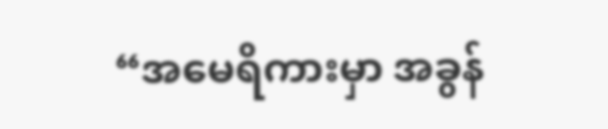“အမေရိကားမှာ အခွန်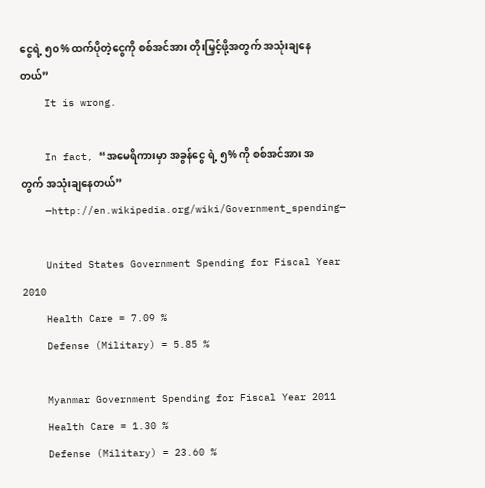ငွေရဲ့ ၅၀% ထက်ပိုတဲ့ငွေကို စစ်အင်အား တိုးမြှင့်ဖို့အတွက် အသုံးချနေတယ်”
    It is wrong.

    In fact, “အမေရိကားမှာ အခွန်ငွေ ရဲ့ ၅% ကို စစ်အင်အား အတွက် အသုံးချနေတယ်”
    —http://en.wikipedia.org/wiki/Government_spending—

    United States Government Spending for Fiscal Year 2010
    Health Care = 7.09 %
    Defense (Military) = 5.85 %

    Myanmar Government Spending for Fiscal Year 2011
    Health Care = 1.30 %
    Defense (Military) = 23.60 %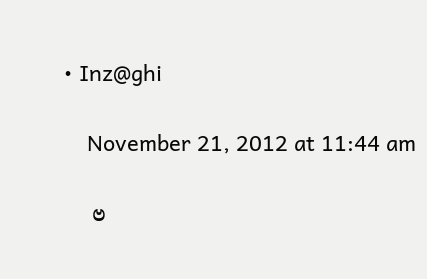• Inz@ghi

    November 21, 2012 at 11:44 am

    ဗ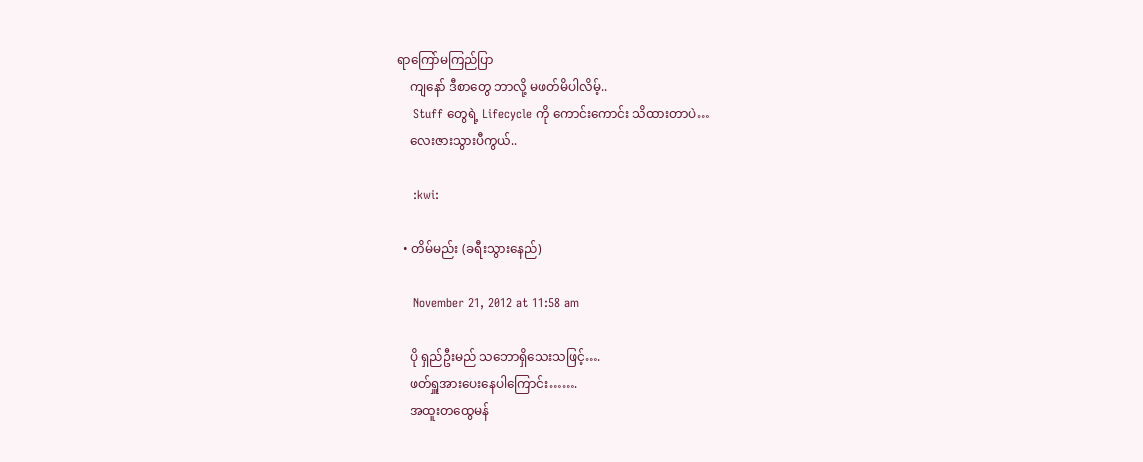ရာကြော်မကြည်ပြာ
    ကျနော် ဒီစာတွေ ဘာလို့ မဖတ်မိပါလိမ့်..
    Stuff တွေရဲ့ Lifecycle ကို ကောင်းကောင်း သိထားတာပဲ…
    လေးဇားသွားပီကွယ်..

    :kwi:

  • တိမ်မည်း (ခရီးသွားနေည်)

    November 21, 2012 at 11:58 am

    ပို ရှည်ဦးမည် သဘောရှိသေးသဖြင့်….
    ဖတ်ရှူအားပေးနေပါကြောင်း…….
    အထူးတထွေမန်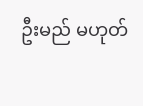ဦးမည် မဟုတ်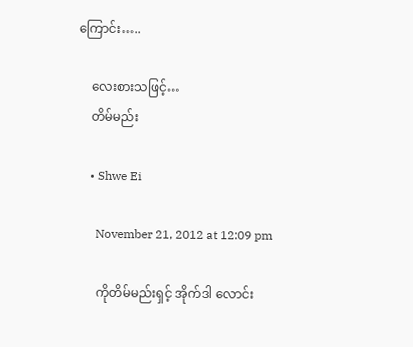ကြောင်း…..

    လေးစားသဖြင့်…
    တိမ်မည်း

    • Shwe Ei

      November 21, 2012 at 12:09 pm

      ကိုတိမ်မည်းရှင့် အိုက်ဒါ လောင်း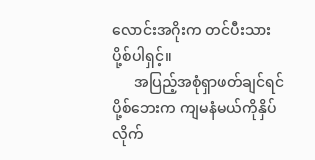လောင်းအဂိုးက တင်ပီးသားပို့စ်ပါရှင့်။
      အပြည့်အစုံရှာဖတ်ချင်ရင် ပို့စ်ဘေးက ကျမနံမယ်ကိုနှိပ်လိုက်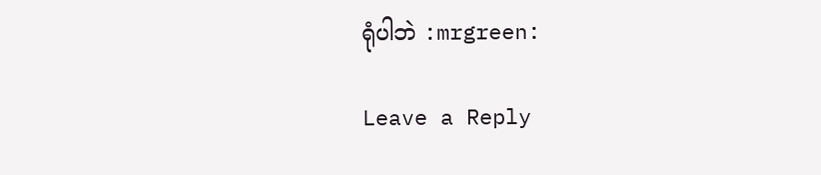ရုံပါဘဲ :mrgreen:

Leave a Reply